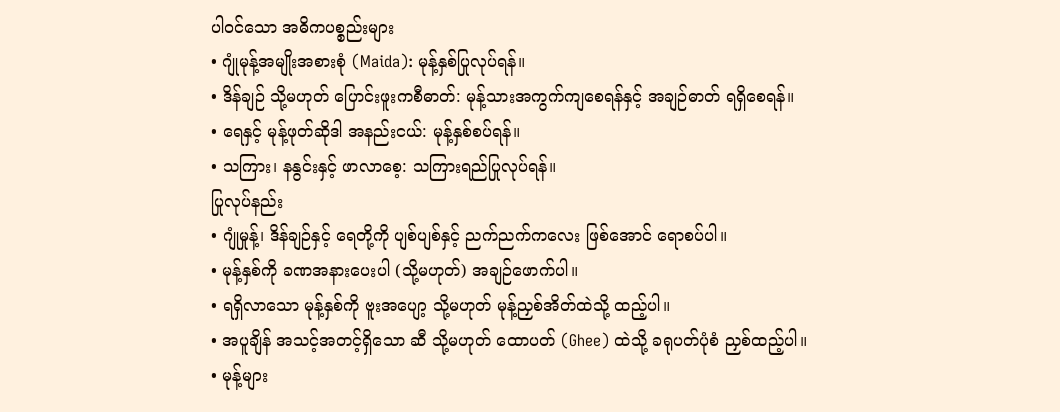ပါဝင်သော အဓိကပစ္စည်းများ
• ဂျုံမုန့်အမျိုးအစားစုံ (Maida): မုန့်နှစ်ပြုလုပ်ရန်။
• ဒိန်ချဉ် သို့မဟုတ် ပြောင်းဖူးကစီဓာတ်: မုန့်သားအကွက်ကျစေရန်နှင့် အချဉ်ဓာတ် ရရှိစေရန်။
• ရေနှင့် မုန့်ဖုတ်ဆိုဒါ အနည်းငယ်: မုန့်နှစ်စပ်ရန်။
• သကြား၊ နနွင်းနှင့် ဖာလာစေ့: သကြားရည်ပြုလုပ်ရန်။
ပြုလုပ်နည်း
• ဂျုံမှုန့်၊ ဒိန်ချဉ်နှင့် ရေတို့ကို ပျစ်ပျစ်နှင့် ညက်ညက်ကလေး ဖြစ်အောင် ရောစပ်ပါ။
• မုန့်နှစ်ကို ခဏအနားပေးပါ (သို့မဟုတ်) အချဉ်ဖောက်ပါ။
• ရရှိလာသော မုန့်နှစ်ကို ဗူးအပျော့ သို့မဟုတ် မုန့်ညှစ်အိတ်ထဲသို့ ထည့်ပါ။
• အပူချိန် အသင့်အတင့်ရှိသော ဆီ သို့မဟုတ် ထောပတ် (Ghee) ထဲသို့ ခရုပတ်ပုံစံ ညှစ်ထည့်ပါ။
• မုန့်များ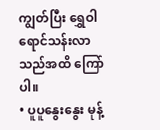ကျွတ်ပြီး ရွှေဝါရောင်သန်းလာသည်အထိ ကြော်ပါ။
• ပူပူနွေးနွေး မုန့်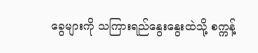ခွေများကို သကြားရည်နွေးနွေးထဲသို့ စက္ကန့်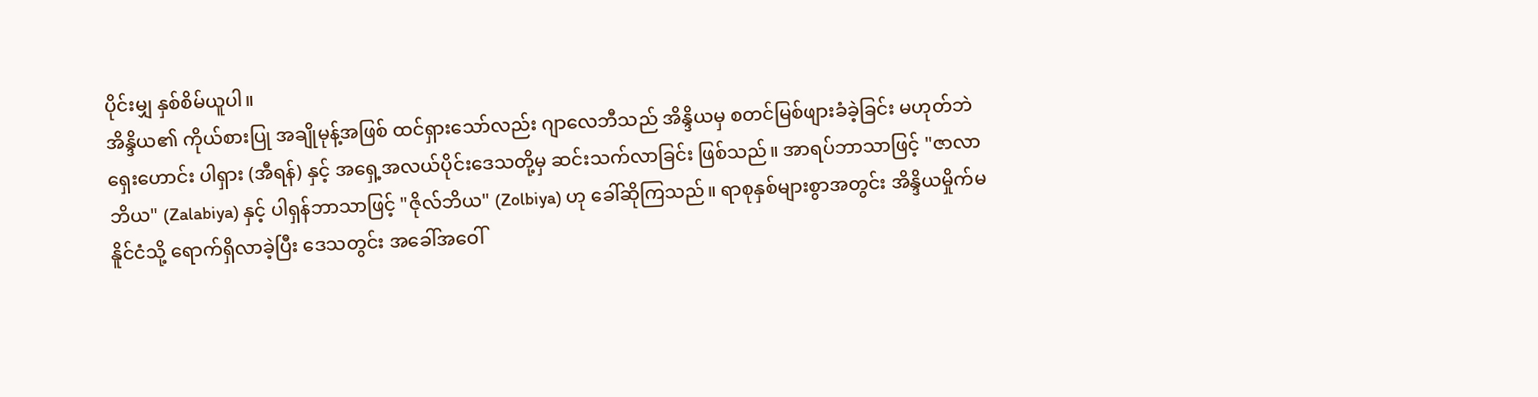ပိုင်းမျှ နှစ်စိမ်ယူပါ။
အိန္ဒိယ၏ ကိုယ်စားပြု အချိုမုန့်အဖြစ် ထင်ရှားသော်လည်း ဂျာလေဘီသည် အိန္ဒိယမှ စတင်မြစ်ဖျားခံခဲ့ခြင်း မဟုတ်ဘဲ ရှေးဟောင်း ပါရှား (အီရန်) နှင့် အရှေ့အလယ်ပိုင်းဒေသတို့မှ ဆင်းသက်လာခြင်း ဖြစ်သည်။ အာရပ်ဘာသာဖြင့် "ဇာလာဘိယ" (Zalabiya) နှင့် ပါရှန်ဘာသာဖြင့် "ဇိုလ်ဘိယ" (Zolbiya) ဟု ခေါ်ဆိုကြသည်။ ရာစုနှစ်များစွာအတွင်း အိန္ဒိယမှိုက်မနိူင်ငံသို့ ရောက်ရှိလာခဲ့ပြီး ဒေသတွင်း အခေါ်အဝေါ်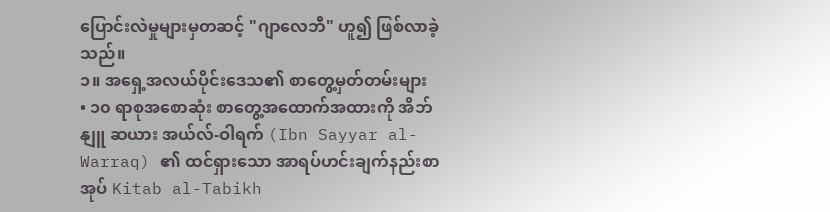ပြောင်းလဲမှုများမှတဆင့် "ဂျာလေဘီ" ဟူ၍ ဖြစ်လာခဲ့သည်။
၁။ အရှေ့အလယ်ပိုင်းဒေသ၏ စာတွေ့မှတ်တမ်းများ
• ၁၀ ရာစုအစောဆုံး စာတွေ့အထောက်အထားကို အိဘ်နျူ ဆယား အယ်လ်-ဝါရက် (Ibn Sayyar al-Warraq) ၏ ထင်ရှားသော အာရပ်ဟင်းချက်နည်းစာအုပ် Kitab al-Tabikh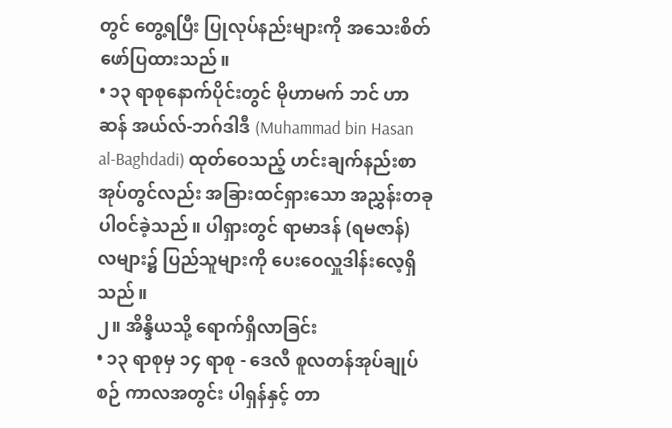တွင် တွေ့ရပြီး ပြုလုပ်နည်းများကို အသေးစိတ် ဖော်ပြထားသည်။
• ၁၃ ရာစုနောက်ပိုင်းတွင် မိုဟာမက် ဘင် ဟာဆန် အယ်လ်-ဘဂ်ဒါဒီ (Muhammad bin Hasan al-Baghdadi) ထုတ်ဝေသည့် ဟင်းချက်နည်းစာအုပ်တွင်လည်း အခြားထင်ရှားသော အညွှန်းတခု ပါဝင်ခဲ့သည်။ ပါရှားတွင် ရာမာဒန် (ရမဇာန်) လများ၌ ပြည်သူများကို ပေးဝေလှူဒါန်းလေ့ရှိသည်။
၂။ အိန္ဒိယသို့ ရောက်ရှိလာခြင်း
• ၁၃ ရာစုမှ ၁၄ ရာစု - ဒေလီ စူလတန်အုပ်ချုပ်စဉ် ကာလအတွင်း ပါရှန်နှင့် တာ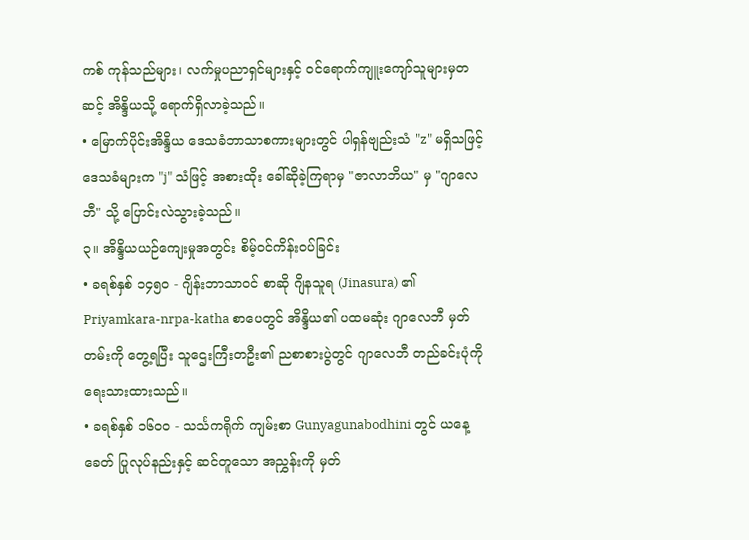ကစ် ကုန်သည်များ၊ လက်မှုပညာရှင်များနှင့် ဝင်ရောက်ကျူးကျော်သူများမှတဆင့် အိန္ဒိယသို့ ရောက်ရှိလာခဲ့သည်။
• မြောက်ပိုင်းအိန္ဒိယ ဒေသခံဘာသာစကားများတွင် ပါရှန်ဗျည်းသံ "z" မရှိသဖြင့် ဒေသခံများက "j" သံဖြင့် အစားထိုး ခေါ်ဆိုခဲ့ကြရာမှ "ဇာလာဘိယ" မှ "ဂျာလေဘီ" သို့ ပြောင်းလဲသွားခဲ့သည်။
၃။ အိန္ဒိယယဉ်ကျေးမှုအတွင်း စိမ့်ဝင်ကိန်းဝပ်ခြင်း
• ခရစ်နှစ် ၁၄၅၀ - ဂျိန်းဘာသာဝင် စာဆို ဂျိနသူရ (Jinasura) ၏ Priyamkara-nrpa-katha စာပေတွင် အိန္ဒိယ၏ ပထမဆုံး ဂျာလေဘီ မှတ်တမ်းကို တွေ့ရပြီး သူဌေးကြီးတဦး၏ ညစာစားပွဲတွင် ဂျာလေဘီ တည်ခင်းပုံကို ရေးသားထားသည်။
• ခရစ်နှစ် ၁၆၀၀ - သင်္သကရိုက် ကျမ်းစာ Gunyagunabodhini တွင် ယနေ့ခေတ် ပြုလုပ်နည်းနှင့် ဆင်တူသော အညွှန်းကို မှတ်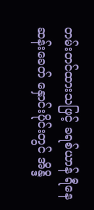တမ်းတင်ထားသဖြင့် ခရစ်ယာန် ရီနေဆန်းခေတ် နှောင်းပိုင်းတွင် အိန္ဒိ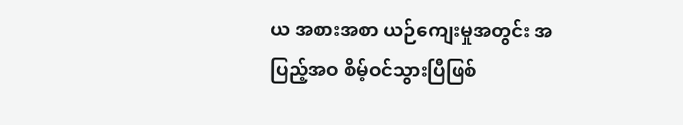ယ အစားအစာ ယဉ်ကျေးမှုအတွင်း အပြည့်အဝ စိမ့်ဝင်သွားပြီဖြစ်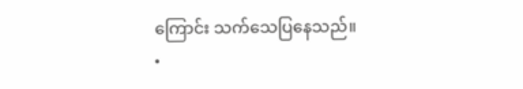ကြောင်း သက်သေပြနေသည်။
•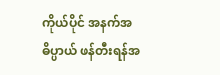ကိုယ်ပိုင် အနက်အဓိပ္ပာယ် ဖန်တီးရန်အ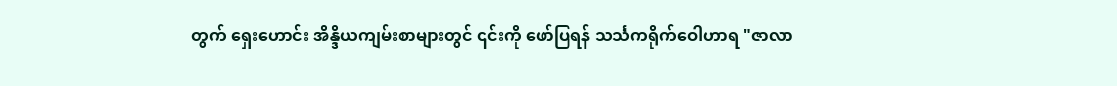တွက် ရှေးဟောင်း အိန္ဒိယကျမ်းစာများတွင် ၎င်းကို ဖော်ပြရန် သင်္သကရိုက်ဝေါဟာရ "ဇာလာ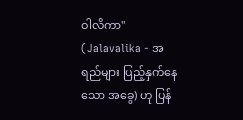ဝါလိကာ" (Jalavalika - အရည်များ ပြည့်နှက်နေသော အခွေ) ဟု ပြန်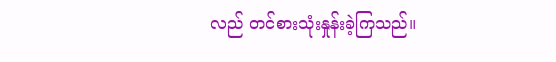လည် တင်စားသုံးနှုန်းခဲ့ကြသည်။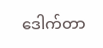ဒေါက်တာ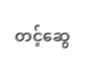တင့်ဆွေ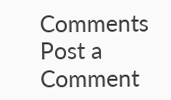Comments
Post a Comment